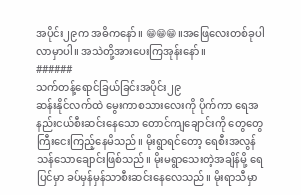အပိုင်း၂၉က အဓိကနော်။ 😁😁😁။အဖြေလေးတစ်ခုပါလာမှာပါ။ အသဲတို့အားပေးကြအုန်းနော်။
######
သက်တန့်ရောင်ခြယ်ခြင်းအပိုင်း၂၉
ဆန်းနိုင်လက်ထဲ မွေးကာစသားလေးကို ပိုက်ကာ ရေအနည်းငယ်စီးဆင်းနေသော တောင်ကျချောင်းကို တွေတွေကြီးငေးကြည့်နေမိသည်။ မိုးရွာရင်တော့ ရေစီးအလွန်သန်သောချောင်းဖြစ်သည်။ မိုးမရွာသေးတဲ့အချိန်မို့ ရေပြင်မှာ ခပ်မှန်မှန်သာစီးဆင်းနေလေသည်။ မိုးရာသီမှာ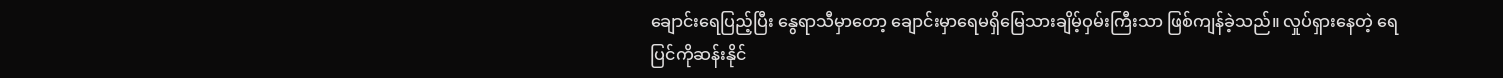ချောင်းရေပြည့်ပြီး နွေရာသီမှာတော့ ချောင်းမှာရေမရှိမြေသားချိမ့်ဝှမ်းကြီးသာ ဖြစ်ကျန်ခဲ့သည်။ လှုပ်ရှားနေတဲ့ ရေပြင်ကိုဆန်းနိုင်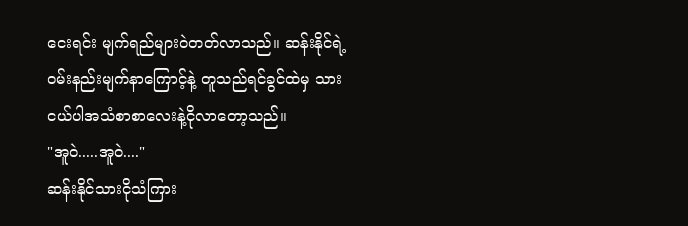ငေးရင်း မျက်ရည်များဝဲတတ်လာသည်။ ဆန်းနိုင်ရဲ့ဝမ်းနည်းမျက်နာကြောင့်နဲ့ တူသည်ရင်ခွင်ထဲမှ သားငယ်ပါအသံစာစာလေးနဲ့ငိုလာတော့သည်။
"အူဝဲ.....အူဝဲ...."
ဆန်းနိုင်သားငိုသံကြား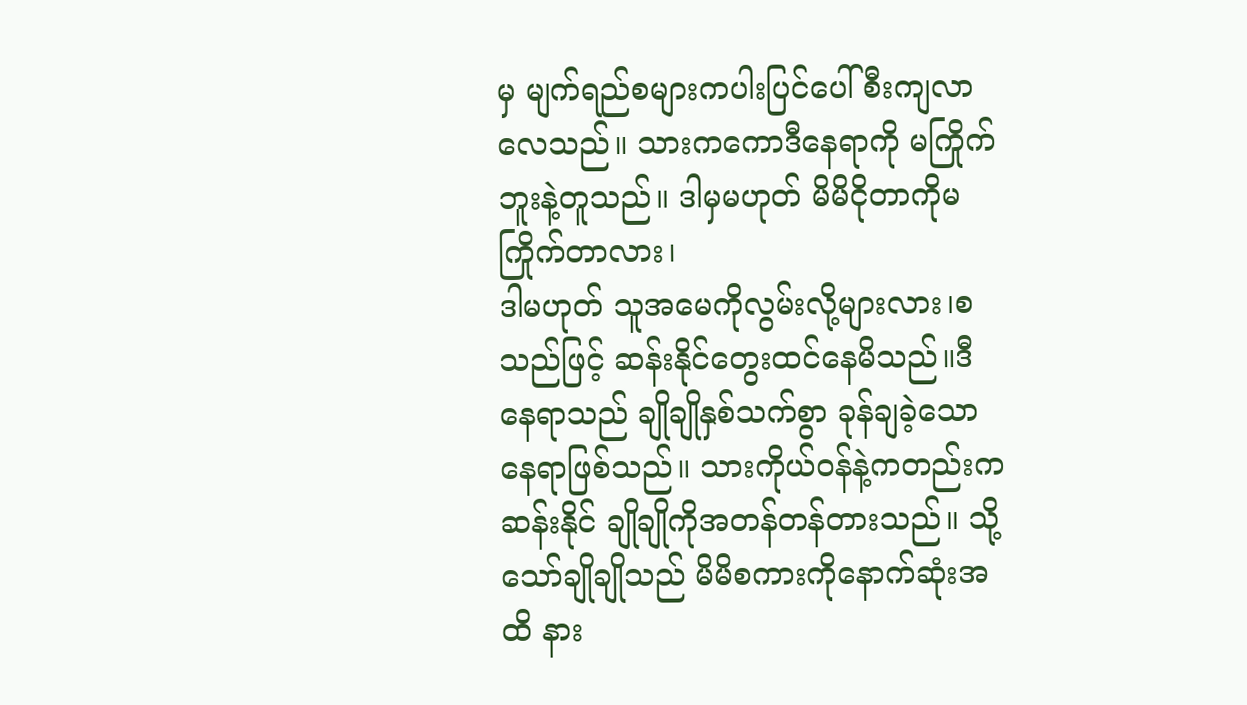မှ မျက်ရည်စများကပါးပြင်ပေါ်စီးကျလာလေသည်။ သားကကောဒီနေရာကို မကြိုက်ဘူးနဲ့တူသည်။ ဒါမှမဟုတ် မိမိငိုတာကိုမကြိုက်တာလား၊
ဒါမဟုတ် သူအမေကိုလွမ်းလို့များလား၊စသည်ဖြင့် ဆန်းနိုင်တွေးထင်နေမိသည်။ဒီနေရာသည် ချိုချိုနှစ်သက်စွာ ခုန်ချခဲ့သောနေရာဖြစ်သည်။ သားကိုယ်ဝန်နဲ့ကတည်းက ဆန်းနိုင် ချိုချိုကိုအတန်တန်တားသည်။ သို့သော်ချိုချိုသည် မိမိစကားကိုနောက်ဆုံးအထိ နား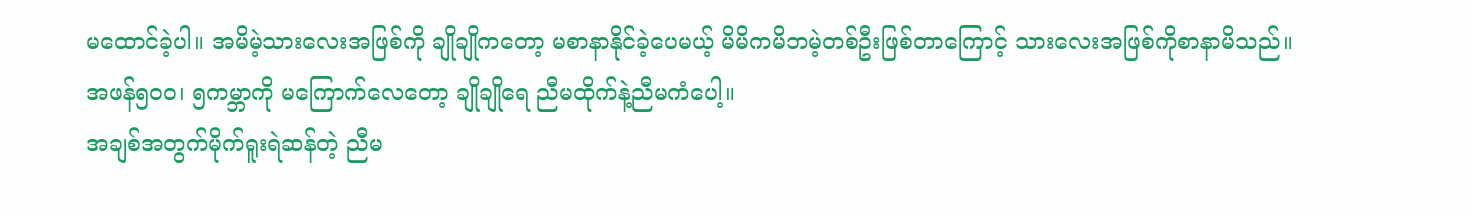မထောင်ခဲ့ပါ။ အမိမဲ့သားလေးအဖြစ်ကို ချိုချိုကတော့ မစာနာနိုင်ခဲ့ပေမယ့် မိမိကမိဘမဲ့တစ်ဦးဖြစ်တာကြောင့် သားလေးအဖြစ်ကိုစာနာမိသည်။
အဖန်၅၀၀၊ ၅ကမ္ဘာကို မကြောက်လေတော့ ချိုချိုရေ ညီမထိုက်နဲ့ညီမကံပေါ့။
အချစ်အတွက်မိုက်ရူးရဲဆန်တဲ့ ညီမ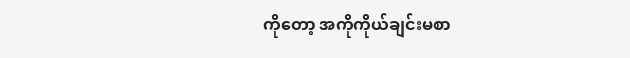ကိုတော့ အကိုကိုယ်ချင်းမစာ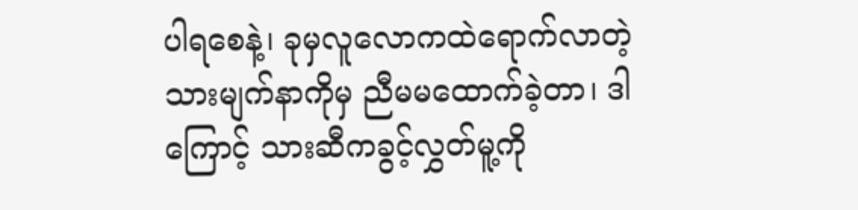ပါရစေနဲ့၊ ခုမှလူလောကထဲရောက်လာတဲ့ သားမျက်နာကိုမှ ညီမမထောက်ခဲ့တာ၊ ဒါကြောင့် သားဆီကခွင့်လွှတ်မူ့ကို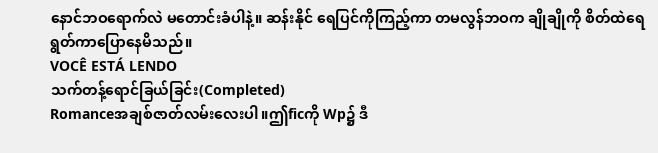နောင်ဘဝရောက်လဲ မတောင်းခံပါနဲ့။ ဆန်းနိုင် ရေပြင်ကိုကြည့်ကာ တမလွန်ဘဝက ချိုချိုကို စိတ်ထဲရေရွတ်ကာပြောနေမိသည်။
VOCÊ ESTÁ LENDO
သက်တန့်ရောင်ခြယ်ခြင်း(Completed)
Romanceအချစ်ဇာတ်လမ်းလေးပါ။ဤficကို Wp၌ ဒီ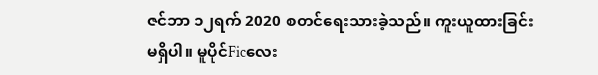ဇင်ဘာ ၁၂ရက် 2020 စတင်ရေးသားခဲ့သည်။ ကူးယူထားခြင်းမရှိပါ။ မူပိုင်Ficလေး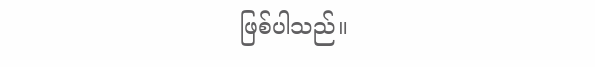ဖြစ်ပါသည်။